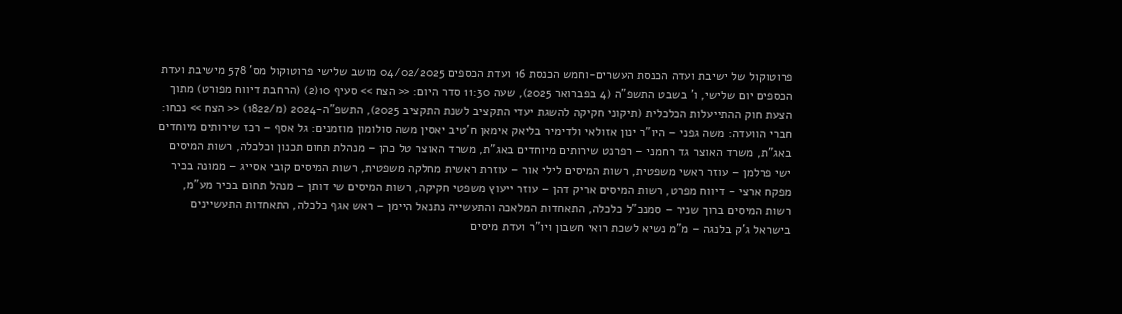פרוטוקול של ישיבת ועדה הכנסת העשרים-וחמש הכנסת 16 ועדת הכספים 04/02/2025 מושב שלישי פרוטוקול מס' 578 מישיבת ועדת הכספים יום שלישי, ו' בשבט התשפ"ה (4 בפברואר 2025), שעה 11:30 סדר היום: << הצח >> סעיף 10(2) (הרחבת דיווח מפורט) מתוך הצעת חוק ההתייעלות הכלכלית (תיקוני חקיקה להשגת יעדי התקציב לשנת התקציב 2025), התשפ"ה-2024 (מ/1822) << הצח >> נכחו: חברי הוועדה: משה גפני – היו"ר ינון אזולאי ולדימיר בליאק אימאן ח'טיב יאסין משה סולומון מוזמנים: גל אסף – רכז שירותים מיוחדים באג"ת, משרד האוצר גד רחמני – רפרנט שירותים מיוחדים באג"ת, משרד האוצר טל כהן – מנהלת תחום תכנון וכלכלה, רשות המיסים ישי פרלמן – עוזר ראשי משפטית, רשות המיסים לילי אור – עוזרת ראשית מחלקה משפטית, רשות המיסים קובי אסייג – ממונה בכיר מפקח ארצי - דיווח מפרט, רשות המיסים אריק דהן – עוזר ייעוץ משפטי חקיקה, רשות המיסים שי דותן – מנהל תחום בכיר מע"מ, רשות המיסים ברוך שניר – סמנכ"ל כלכלה, התאחדות המלאכה והתעשייה נתנאל היימן – ראש אגף כלכלה, התאחדות התעשיינים בישראל ג'ק בלנגה – מ"מ נשיא לשכת רואי חשבון ויו"ר ועדת מיסים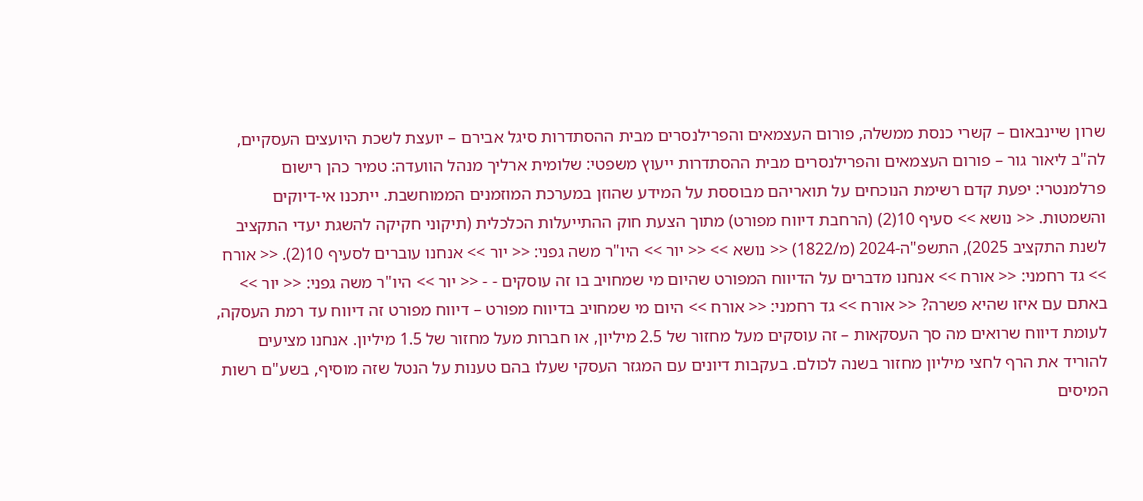שרון שיינבאום – קשרי כנסת ממשלה, פורום העצמאים והפרילנסרים מבית ההסתדרות סיגל אבירם – יועצת לשכת היועצים העסקיים, לה"ב ליאור גור – פורום העצמאים והפרילנסרים מבית ההסתדרות ייעוץ משפטי: שלומית ארליך מנהל הוועדה: טמיר כהן רישום פרלמנטרי: יפעת קדם רשימת הנוכחים על תואריהם מבוססת על המידע שהוזן במערכת המוזמנים הממוחשבת. ייתכנו אי-דיוקים והשמטות. << נושא >> סעיף 10(2) (הרחבת דיווח מפורט) מתוך הצעת חוק ההתייעלות הכלכלית (תיקוני חקיקה להשגת יעדי התקציב לשנת התקציב 2025), התשפ"ה-2024 (מ/1822) << נושא >> << יור >> היו"ר משה גפני: << יור >> אנחנו עוברים לסעיף 10(2). << אורח >> גד רחמני: << אורח >> אנחנו מדברים על הדיווח המפורט שהיום מי שמחויב בו זה עוסקים - - << יור >> היו"ר משה גפני: << יור >> באתם עם איזו שהיא פשרה? << אורח >> גד רחמני: << אורח >> היום מי שמחויב בדיווח מפורט – דיווח מפורט זה דיווח עד רמת העסקה, לעומת דיווח שרואים מה סך העסקאות – זה עוסקים מעל מחזור של 2.5 מיליון, או חברות מעל מחזור של 1.5 מיליון. אנחנו מציעים להוריד את הרף לחצי מיליון מחזור בשנה לכולם. בעקבות דיונים עם המגזר העסקי שעלו בהם טענות על הנטל שזה מוסיף, בשע"ם רשות המיסים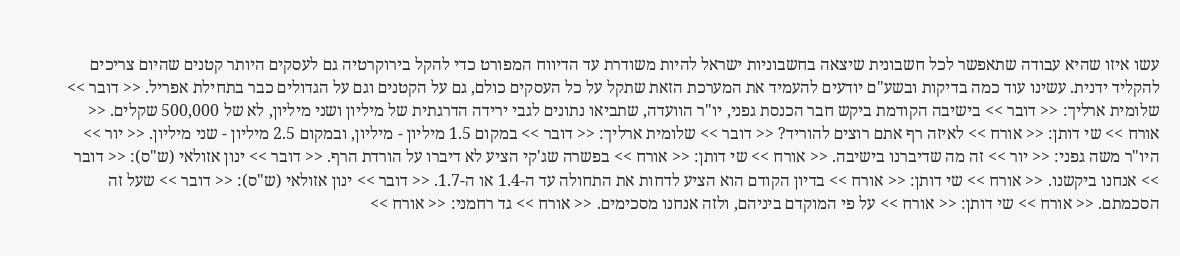עשו איזו שהיא עבודה שתאפשר לכל חשבונית שיצאה בחשבוניות ישראל להיות משודרת עד הדיווח המפורט כדי להקל בירוקרטיה גם לעסקים היותר קטנים שהיום צריכים להקליד ידנית. עשינו עוד כמה בדיקות ובשע"ם יודעים להעמיד את המערכת הזאת שתקל על כל העסקים כולם, גם על הקטנים וגם על הגדולים כבר בתחילת אפריל. << דובר >> שלומית ארליך: << דובר >> בישיבה הקודמת ביקש חבר הכנסת גפני, יו"ר הוועדה, שתביאו נתונים לגבי ירידה הדרגתית של מיליון ושני מיליון, לא של 500,000 שקלים. << אורח >> שי דותן: << אורח >> לאיזה רף אתם רוצים להוריד? << דובר >> שלומית ארליך: << דובר >> במקום 1.5 מיליון - מיליון, ובמקום 2.5 מיליון - שני מיליון. << יור >> היו"ר משה גפני: << יור >> זה מה שדיברנו בישיבה. << אורח >> שי דותן: << אורח >> בפשרה שג'קי הציע לא דיברו על הורדת הרף. << דובר >> ינון אזולאי (ש"ס): << דובר >> אנחנו ביקשנו. << אורח >> שי דותן: << אורח >> בדיון הקודם הוא הציע לדחות את התחולה עד ה-1.4 או ה-1.7. << דובר >> ינון אזולאי (ש"ס): << דובר >> שעל זה הסכמתם. << אורח >> שי דותן: << אורח >> על פי המוקדם ביניהם, ולזה אנחנו מסכימים. << אורח >> גד רחמני: << אורח >>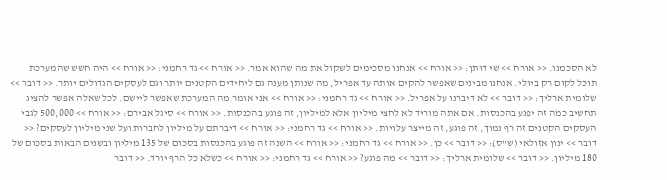לא הסכמנו. << אורח >> שי דותן: << אורח >> אנחנו מסכימים לשקול את מה שהוא אמר. << אורח >> גד רחמני: << אורח >> היה חשש שהמערכת תוכל לקום רק ביולי. אנחנו מבינים שאפשר להקים אותה עד אפריל, מה שנותן מענה גם ליחידים הקטנים יותר וגם לעסקים הגדולים יותר. << דובר >> שלומית ארליך: << דובר >> לא דיברנו על אפריל. << אורח >> גד רחמני: << אורח >> אני אומר מה המערכת שאפשר ליישם. לכל שאלה אפשר להציג תחשיב כמה זה יפגע בהכנסות. אם אתה מוריד לא לחצי מיליון אלא למיליון, זה פוגע בהכנסות. << אורח >> סיגל אבירם: << אורח >> 500,000 לגבי העסקים הקטנים זה רף נמוך, זה פוגע, זה מייצר עלויות. << אורח >> גד רחמני: << אורח >> דיברתם על מיליון לחברות ועל שני מיליון לעסקים? << דובר >> ינון אזולאי (ש"ס): << דובר >> כן. << אורח >> גד רחמני: << אורח >> השנה זה פוגע בהכנסות בסכום של 135 מיליון ובשנים הבאות בסכום של 180 מיליון. << דובר >> שלומית ארליך: << דובר >> מה פוגע? << אורח >> גד רחמני: << אורח >> כשלא כל הרף יורד. << דובר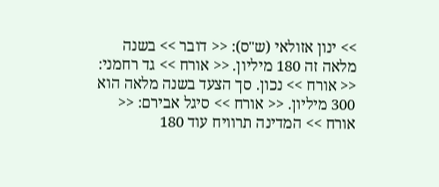>> ינון אזולאי (ש"ס): << דובר >> בשנה מלאה זה 180 מיליון. << אורח >> גד רחמני: << אורח >> נכון. סך הצעד בשנה מלאה הוא 300 מיליון. << אורח >> סיגל אבירם: << אורח >> המדינה תרוויח עוד 180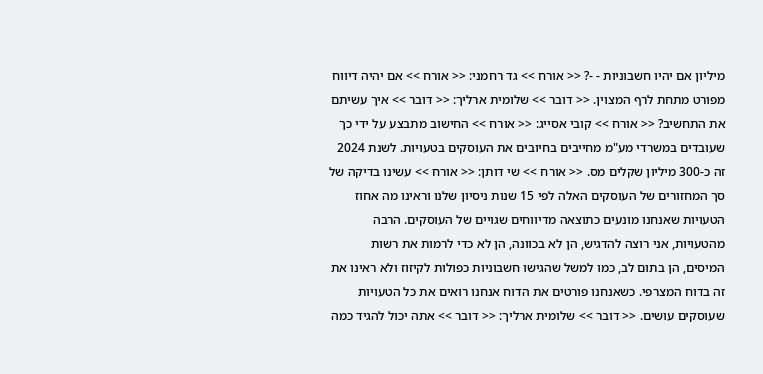מיליון אם יהיו חשבוניות - -? << אורח >> גד רחמני: << אורח >> אם יהיה דיווח מפורט מתחת לרף המצוין. << דובר >> שלומית ארליך: << דובר >> איך עשיתם את התחשיב? << אורח >> קובי אסייג: << אורח >> החישוב מתבצע על ידי כך שעובדים במשרדי מע"מ מחייבים בחיובים את העוסקים בטעויות. לשנת 2024 זה כ-300 מיליון שקלים מס. << אורח >> שי דותן: << אורח >> עשינו בדיקה של סך המחזורים של העוסקים האלה לפי 15 שנות ניסיון שלנו וראינו מה אחוז הטעויות שאנחנו מונעים כתוצאה מדיווחים שגויים של העוסקים. הרבה מהטעויות, אני רוצה להדגיש, הן לא בכוונה, הן לא כדי לרמות את רשות המיסים, הן בתום לב, כמו למשל שהגישו חשבוניות כפולות לקיזוז ולא ראינו את זה בדוח המצרפי. כשאנחנו פורטים את הדוח אנחנו רואים את כל הטעויות שעוסקים עושים. << דובר >> שלומית ארליך: << דובר >> אתה יכול להגיד כמה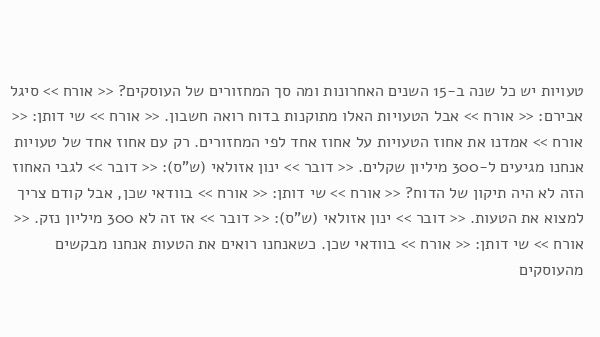טעויות יש כל שנה ב-15 השנים האחרונות ומה סך המחזורים של העוסקים? << אורח >> סיגל אבירם: << אורח >> אבל הטעויות האלו מתוקנות בדוח רואה חשבון. << אורח >> שי דותן: << אורח >> אמדנו את אחוז הטעויות על אחוז אחד לפי המחזורים. רק עם אחוז אחד של טעויות אנחנו מגיעים ל-300 מיליון שקלים. << דובר >> ינון אזולאי (ש"ס): << דובר >> לגבי האחוז הזה לא היה תיקון של הדוח? << אורח >> שי דותן: << אורח >> בוודאי שכן, אבל קודם צריך למצוא את הטעות. << דובר >> ינון אזולאי (ש"ס): << דובר >> אז זה לא 300 מיליון נזק. << אורח >> שי דותן: << אורח >> בוודאי שכן. כשאנחנו רואים את הטעות אנחנו מבקשים מהעוסקים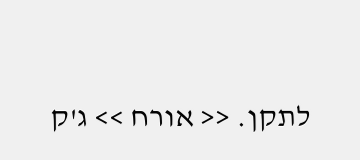לתקן. << אורח >> ג'ק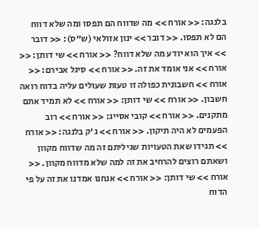בלנגה: << אורח >> מה שדווח הם תפסו ומה שלא דווח הם לא תפסו. << דובר >> ינון אזולאי (ש"ס): << דובר >> איך הוא יודע מה שלא דווח? << אורח >> שי דותן: << אורח >> אני אומד את זה. << אורח >> סיגל אבירם: << אורח >> חשבונית כפולה זו טעות שעולים עליה בדוח רואה חשבון. << אורח >> שי דותן: << אורח >> לא תמיד אתם מתקנים. << אורח >> קובי אסייג: << אורח >> רוב הפעמים לא היה תיקון. << אורח >> ג'ק בלנגה: << אורח >> תגידו שאת הטעויות שגיליתם זה מה שדווח מקוון ושאתם רוצים להרחיב את זה למה שלא מדווח מקוון. << אורח >> שי דותן: << אורח >> אנחנו אמדנו את זה על פי הדוח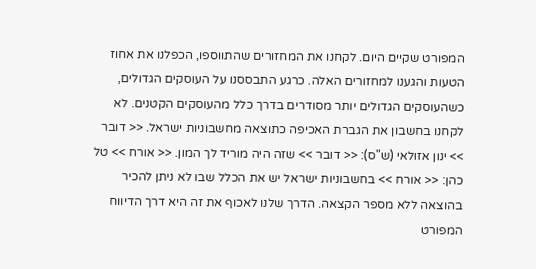המפורט שקיים היום. לקחנו את המחזורים שהתווספו, הכפלנו את אחוז הטעות והגענו למחזורים האלה. כרגע התבססנו על העוסקים הגדולים, כשהעוסקים הגדולים יותר מסודרים בדרך כלל מהעוסקים הקטנים. לא לקחנו בחשבון את הגברת האכיפה כתוצאה מחשבוניות ישראל. << דובר >> ינון אזולאי (ש"ס): << דובר >> שזה היה מוריד לך המון. << אורח >> טל כהן: << אורח >> בחשבוניות ישראל יש את הכלל שבו לא ניתן להכיר בהוצאה ללא מספר הקצאה. הדרך שלנו לאכוף את זה היא דרך הדיווח המפורט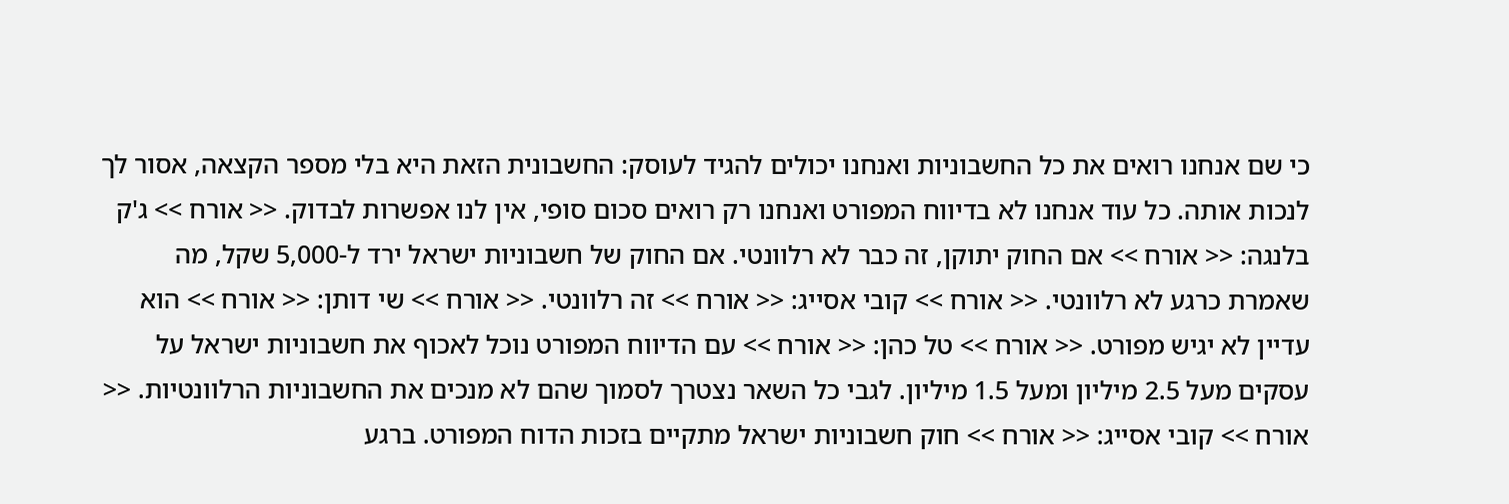כי שם אנחנו רואים את כל החשבוניות ואנחנו יכולים להגיד לעוסק: החשבונית הזאת היא בלי מספר הקצאה, אסור לך לנכות אותה. כל עוד אנחנו לא בדיווח המפורט ואנחנו רק רואים סכום סופי, אין לנו אפשרות לבדוק. << אורח >> ג'ק בלנגה: << אורח >> אם החוק יתוקן, זה כבר לא רלוונטי. אם החוק של חשבוניות ישראל ירד ל-5,000 שקל, מה שאמרת כרגע לא רלוונטי. << אורח >> קובי אסייג: << אורח >> זה רלוונטי. << אורח >> שי דותן: << אורח >> הוא עדיין לא יגיש מפורט. << אורח >> טל כהן: << אורח >> עם הדיווח המפורט נוכל לאכוף את חשבוניות ישראל על עסקים מעל 2.5 מיליון ומעל 1.5 מיליון. לגבי כל השאר נצטרך לסמוך שהם לא מנכים את החשבוניות הרלוונטיות. << אורח >> קובי אסייג: << אורח >> חוק חשבוניות ישראל מתקיים בזכות הדוח המפורט. ברגע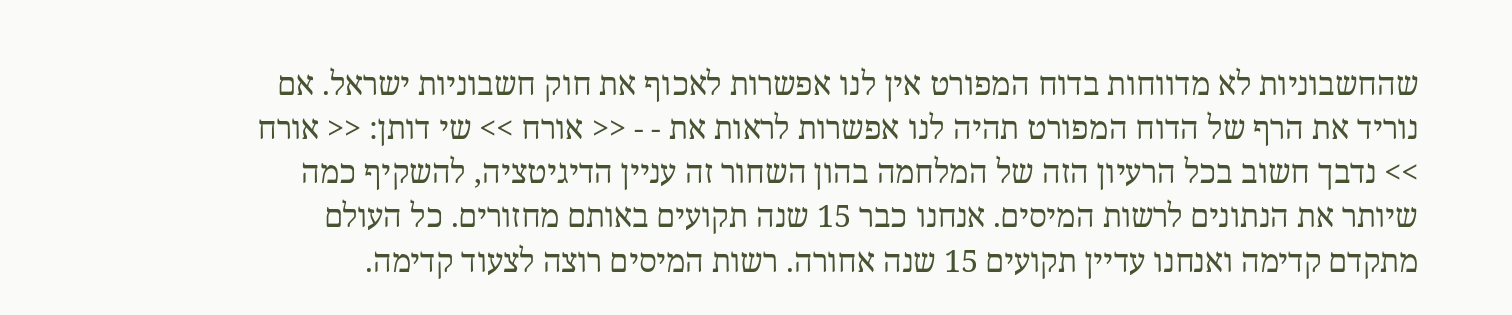שהחשבוניות לא מדווחות בדוח המפורט אין לנו אפשרות לאכוף את חוק חשבוניות ישראל. אם נוריד את הרף של הדוח המפורט תהיה לנו אפשרות לראות את - - << אורח >> שי דותן: << אורח >> נדבך חשוב בכל הרעיון הזה של המלחמה בהון השחור זה עניין הדיגיטציה, להשקיף כמה שיותר את הנתונים לרשות המיסים. אנחנו כבר 15 שנה תקועים באותם מחזורים. כל העולם מתקדם קדימה ואנחנו עדיין תקועים 15 שנה אחורה. רשות המיסים רוצה לצעוד קדימה.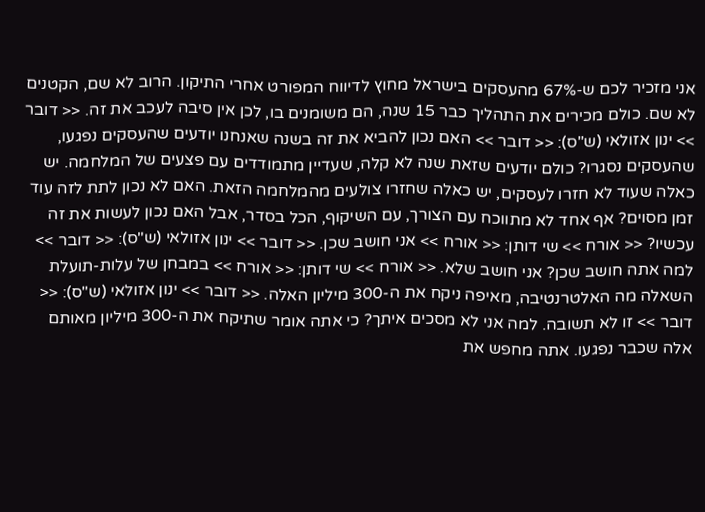אני מזכיר לכם ש-67% מהעסקים בישראל מחוץ לדיווח המפורט אחרי התיקון. הרוב לא שם, הקטנים לא שם. כולם מכירים את התהליך כבר 15 שנה, הם משומנים בו, לכן אין סיבה לעכב את זה. << דובר >> ינון אזולאי (ש"ס): << דובר >> האם נכון להביא את זה בשנה שאנחנו יודעים שהעסקים נפגעו, שהעסקים נסגרו? כולם יודעים שזאת שנה לא קלה, שעדיין מתמודדים עם פצעים של המלחמה. יש כאלה שעוד לא חזרו לעסקים, יש כאלה שחזרו צולעים מהמלחמה הזאת. האם לא נכון לתת לזה עוד זמן מסוים? אף אחד לא מתווכח עם הצורך, עם השיקוף, הכל בסדר, אבל האם נכון לעשות את זה עכשיו? << אורח >> שי דותן: << אורח >> אני חושב שכן. << דובר >> ינון אזולאי (ש"ס): << דובר >> למה אתה חושב שכן? אני חושב שלא. << אורח >> שי דותן: << אורח >> במבחן של עלות-תועלת השאלה מה האלטרנטיבה, מאיפה ניקח את ה-300 מיליון האלה. << דובר >> ינון אזולאי (ש"ס): << דובר >> זו לא תשובה. למה אני לא מסכים איתך? כי אתה אומר שתיקח את ה-300 מיליון מאותם אלה שכבר נפגעו. אתה מחפש את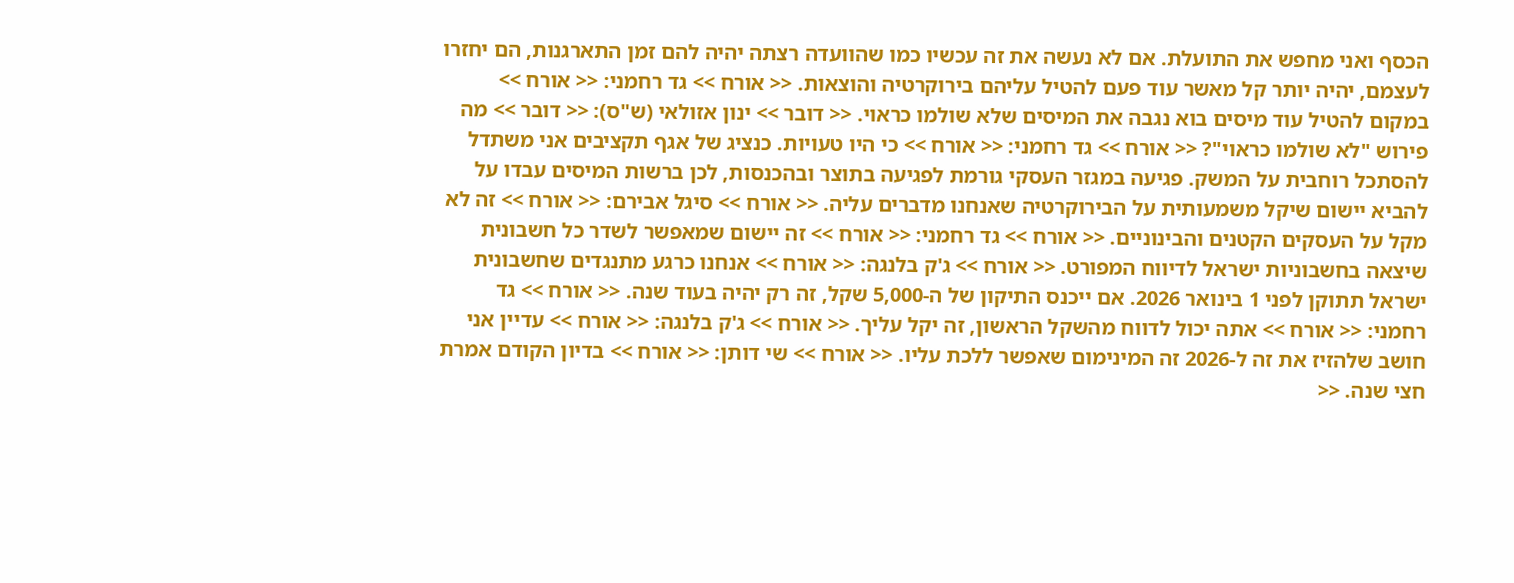הכסף ואני מחפש את התועלת. אם לא נעשה את זה עכשיו כמו שהוועדה רצתה יהיה להם זמן התארגנות, הם יחזרו לעצמם, יהיה יותר קל מאשר עוד פעם להטיל עליהם בירוקרטיה והוצאות. << אורח >> גד רחמני: << אורח >> במקום להטיל עוד מיסים בוא נגבה את המיסים שלא שולמו כראוי. << דובר >> ינון אזולאי (ש"ס): << דובר >> מה פירוש "לא שולמו כראוי"? << אורח >> גד רחמני: << אורח >> כי היו טעויות. כנציג של אגף תקציבים אני משתדל להסתכל רוחבית על המשק. פגיעה במגזר העסקי גורמת לפגיעה בתוצר ובהכנסות, לכן ברשות המיסים עבדו על להביא יישום שיקל משמעותית על הבירוקרטיה שאנחנו מדברים עליה. << אורח >> סיגל אבירם: << אורח >> זה לא מקל על העסקים הקטנים והבינוניים. << אורח >> גד רחמני: << אורח >> זה יישום שמאפשר לשדר כל חשבונית שיצאה בחשבוניות ישראל לדיווח המפורט. << אורח >> ג'ק בלנגה: << אורח >> אנחנו כרגע מתנגדים שחשבונית ישראל תתוקן לפני 1 בינואר 2026. אם ייכנס התיקון של ה-5,000 שקל, זה רק יהיה בעוד שנה. << אורח >> גד רחמני: << אורח >> אתה יכול לדווח מהשקל הראשון, זה יקל עליך. << אורח >> ג'ק בלנגה: << אורח >> עדיין אני חושב שלהזיז את זה ל-2026 זה המינימום שאפשר ללכת עליו. << אורח >> שי דותן: << אורח >> בדיון הקודם אמרת חצי שנה. <<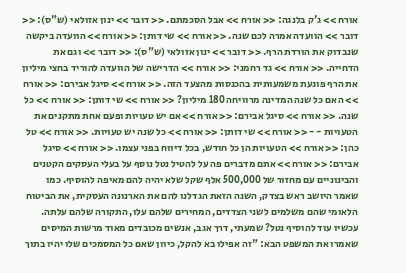אורח >> ג'ק בלנגה: << אורח >> אבל הסכמתם. << דובר >> ינון אזולאי (ש"ס): << דובר >> הוועדה אמרה לכם שנה. << אורח >> שי דותן: << אורח >> הוועדה ביקשה שנבדוק את הורדת הרף. << דובר >> ינון אזולאי (ש"ס): << דובר >> וגם את הדחייה. << אורח >> גד רחמני: << אורח >> הדרישה של הוועדה להוריד בחצי מיליון את הרף פוגעת משמעותית בהכנסות מהצעד הזה. << אורח >> סיגל אבירם: << אורח >> האם כל שנה המדינה מרוויחה 180 מיליון? << אורח >> שי דותן: << אורח >> כל שנה. << אורח >> סיגל אבירם: << אורח >> אם יש טעויות ופעם אחת מתקנים את הטעויות - - << אורח >> שי דותן: << אורח >> כל שנה יש טעויות. << אורח >> טל כהן: << אורח >> הטעויות הן כל חודש, בכל דיווח בפני עצמו. << אורח >> סיגל אבירם: << אורח >> אתם מדברים פה על להטיל נטל נוסף על בעלי העסקים הקטנים והבינוניים עם מחזור של 500,000 אלף שקל שלא יהיה להם מאיפה להוסיף. כמו שאמר היושב ראש בצדק, השנה הזאת הגדלנו להם את הארנונה העסקית, את הביטוח הלאומי שהם משלמים לשני הצדדים, המחירים שלהם עלו, התקורה שלהם עלתה. עכשיו עוד להוסיף נטל? שמעתי, דרך אגב, אנשים מכובדים מאוד מרשות המיסים שאמרו את המשפט הבא: "זה אפילו בא להקל, כיוון שאם כל המסמכים שלו יהיו בתוך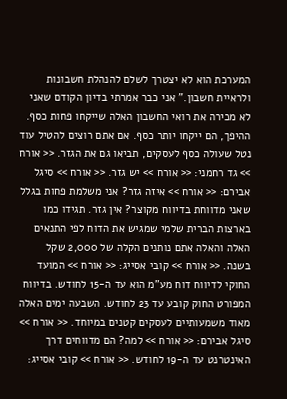המערכת הוא לא יצטרך לשלם להנהלת חשבונות ולראיית חשבון." אני כבר אמרתי בדיון הקודם שאני לא מכירה את רואי החשבון האלה שייקחו פחות כסף. ההיפך, הם ייקחו יותר כסף. אם אתם רוצים להטיל עוד נטל שעולה כסף לעסקים, תביאו גם את הגזר. << אורח >> גד רחמני: << אורח >> יש גזר. << אורח >> סיגל אבירם: << אורח >> איזה גזר? אני משלמת פחות בגלל שאני מדווחת בדיווח מקוצר? אין גזר. תגידו כמו בארצות הברית שלמי שמגיש את הדוח לפי התנאים האלה והאלה אתם נותנים הקלה של 2,000 שקל בשנה. << אורח >> קובי אסייג: << אורח >> המועד החוקי לדיווח דוח מע"מ הוא עד ה-15 לחודש. בדיווח המפורט החוק קובע עד 23 לחודש. השבעה ימים האלה מאוד משמעותיים לעסקים קטנים במיוחד. << אורח >> סיגל אבירם: << אורח >> למה? הם מדווחים דרך האינטרנט עד ה-19 לחודש. << אורח >> קובי אסייג: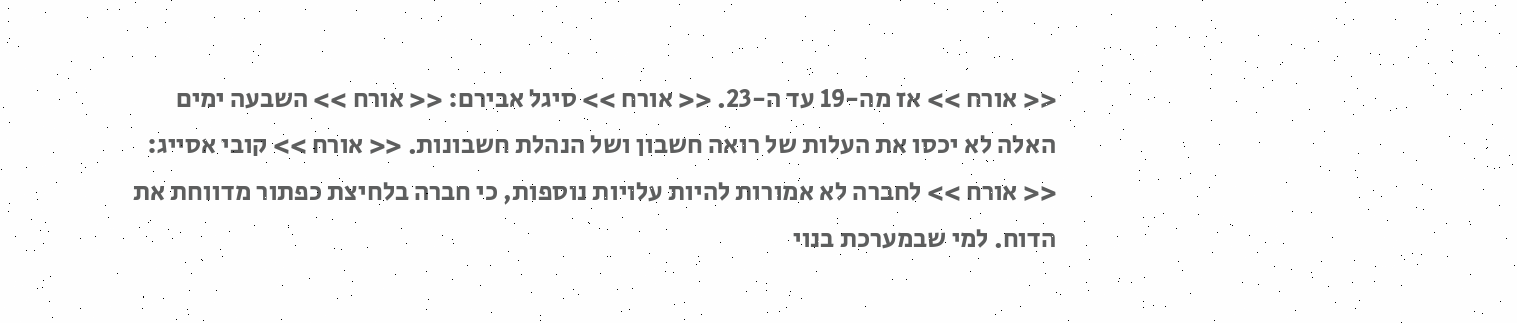<< אורח >> אז מה-19 עד ה-23. << אורח >> סיגל אבירם: << אורח >> השבעה ימים האלה לא יכסו את העלות של רואה חשבון ושל הנהלת חשבונות. << אורח >> קובי אסייג: << אורח >> לחברה לא אמורות להיות עלויות נוספות, כי חברה בלחיצת כפתור מדווחת את הדוח. למי שבמערכת בנוי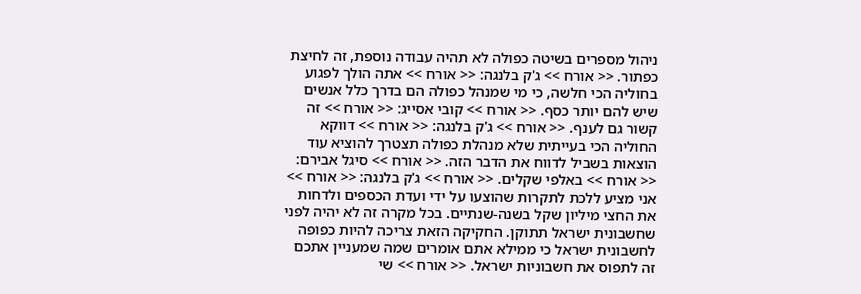ניהול מספרים בשיטה כפולה לא תהיה עבודה נוספת, זה לחיצת כפתור. << אורח >> ג'ק בלנגה: << אורח >> אתה הולך לפגוע בחוליה הכי חלשה, כי מי שמנהל כפולה הם בדרך כלל אנשים שיש להם יותר כסף. << אורח >> קובי אסייג: << אורח >> זה קשור גם לענף. << אורח >> ג'ק בלנגה: << אורח >> דווקא החוליה הכי בעייתית שלא מנהלת כפולה תצטרך להוציא עוד הוצאות בשביל לדווח את הדבר הזה. << אורח >> סיגל אבירם: << אורח >> באלפי שקלים. << אורח >> ג'ק בלנגה: << אורח >> אני מציע ללכת לתקרות שהוצעו על ידי ועדת הכספים ולדחות את החצי מיליון שקל בשנה-שנתיים. בכל מקרה זה לא יהיה לפני שחשבונית ישראל תתוקן. החקיקה הזאת צריכה להיות כפופה לחשבונית ישראל כי ממילא אתם אומרים שמה שמעניין אתכם זה לתפוס את חשבוניות ישראל. << אורח >> שי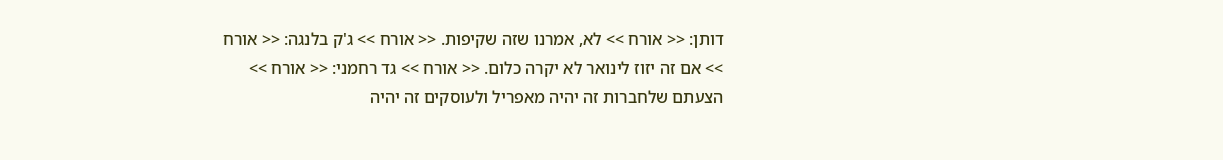דותן: << אורח >> לא, אמרנו שזה שקיפות. << אורח >> ג'ק בלנגה: << אורח >> אם זה יזוז לינואר לא יקרה כלום. << אורח >> גד רחמני: << אורח >> הצעתם שלחברות זה יהיה מאפריל ולעוסקים זה יהיה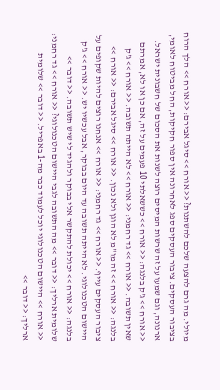מיולי. מה גרם להצעה שלכם להשתנות? << אורח >> סיגל אבירם: << אורח >> הלך הרוח בציבור העסקים. ציבור העסקים ספג לאחרונה אין ספור חקיקות, החל מביטוח לאומי, ארנונה, וגם שמעו על זה שרשות המיסים רוצה לשנות את הסכום של חשבונית ישראל. << אורח >> ג'ק בלנגה: << אורח >> כששאלתי 10 פעמים על זה, אם כן או לא, אמרתם שאין תשובה. << אורח >> גד רחמני: << אורח >> לא הייתה תשובה. << אורח >> ג'ק בלנגה: << אורח >> זה מו"מ לא הוגן ולא נכון. << אורח >> סיגל אבירם: << אורח >> ציבור העסקים עייף. << אורח >> גד רחמני: << אורח >> אנחנו רוצים להיות שקופים על היישום הטכנולוגי. לא הייתה תשובה עד היום בבוקר, אבל עכשיו יש. << אורח >> ג'ק בלנגה: << אורח >> יכולת להתקשר אלי בבוקר ולהגיד לי שיש תשובה. << דובר >> שלומית ארליך: << דובר >> מה התשובה לגבי היישום הטכנולוגי? << אורח >> גד רחמני: << אורח >> היישום הטכנולוגי יוכל לעמוד כבר מה-1 באפריל. << דובר >> שלומית ארליך: << דובר >>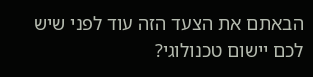הבאתם את הצעד הזה עוד לפני שיש לכם יישום טכנולוגי?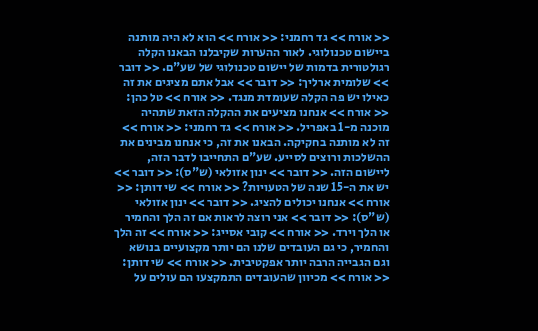<< אורח >> גד רחמני: << אורח >> הוא לא היה מותנה ביישום טכנולוגי. לאור ההערות שקיבלנו הבאנו הקלה רגולטורית בדמות של יישום טכנולוגי של שע"ם. << דובר >> שלומית ארליך: << דובר >> אבל אתם מציגים את זה כאילו יש פה הקלה שעומדת מנגד. << אורח >> טל כהן: << אורח >> אנחנו מציעים את ההקלה הזאת שתהיה מוכנה מ-1 באפריל. << אורח >> גד רחמני: << אורח >> זה לא מותנה בחקיקה. הבאנו את זה, כי אנחנו מבינים את ההשלכות ורוצים לסייע. שע"ם התחייבו לדבר הזה, ליישום הזה. << דובר >> ינון אזולאי (ש"ס): << דובר >> יש את ה-15 שנה של הטעויות? << אורח >> שי דותן: << אורח >> אנחנו יכולים להציג. << דובר >> ינון אזולאי (ש"ס): << דובר >> אני רוצה לראות אם זה הלך והחמיר או הלך וירד. << אורח >> קובי אסייג: << אורח >> זה הלך והחמיר, כי גם העובדים שלנו הם יותר מקצועיים בנושא וגם הגבייה הרבה יותר אפקטיבית. << אורח >> שי דותן: << אורח >> מכיוון שהעובדים התמקצעו הם עולים על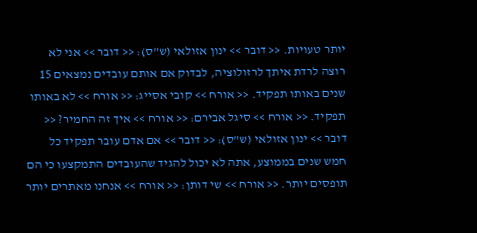יותר טעויות. << דובר >> ינון אזולאי (ש"ס): << דובר >> אני לא רוצה לרדת איתך לרזולוציה, לבדוק אם אותם עובדים נמצאים 15 שנים באותו תפקיד. << אורח >> קובי אסייג: << אורח >> לא באותו תפקיד. << אורח >> סיגל אבירם: << אורח >> איך זה החמיר? << דובר >> ינון אזולאי (ש"ס): << דובר >> אם אדם עובר תפקיד כל חמש שנים בממוצע, אתה לא יכול להגיד שהעובדים התמקצעו כי הם תופסים יותר. << אורח >> שי דותן: << אורח >> אנחנו מאתרים יותר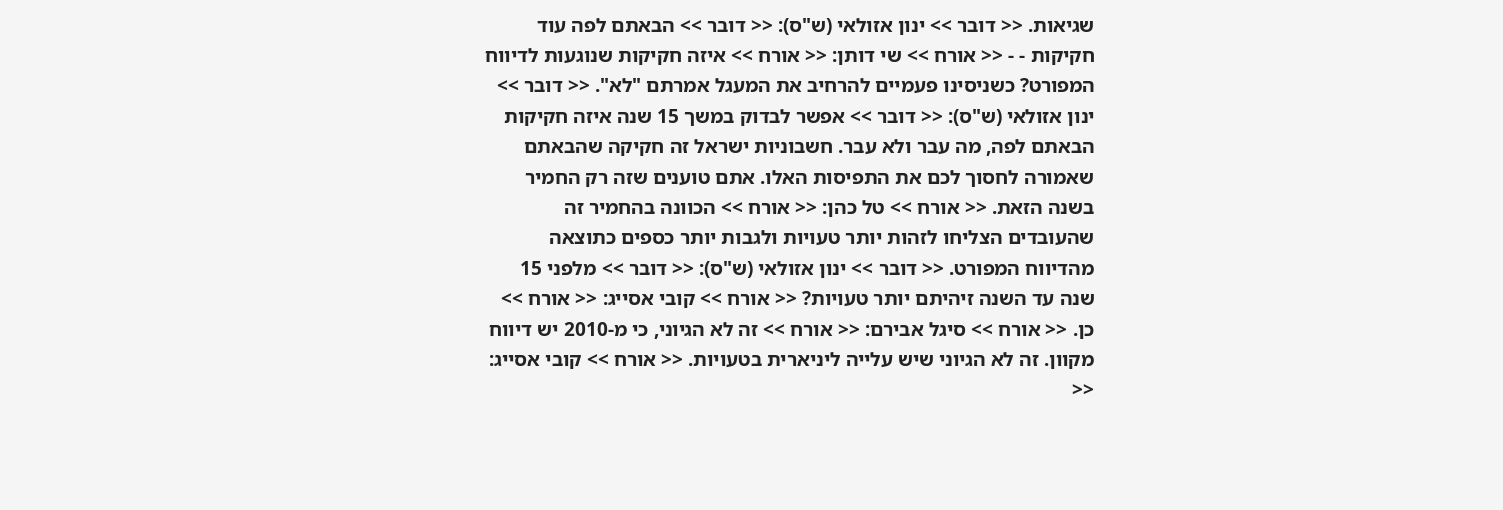שגיאות. << דובר >> ינון אזולאי (ש"ס): << דובר >> הבאתם לפה עוד חקיקות - - << אורח >> שי דותן: << אורח >> איזה חקיקות שנוגעות לדיווח המפורט? כשניסינו פעמיים להרחיב את המעגל אמרתם "לא". << דובר >> ינון אזולאי (ש"ס): << דובר >> אפשר לבדוק במשך 15 שנה איזה חקיקות הבאתם לפה, מה עבר ולא עבר. חשבוניות ישראל זה חקיקה שהבאתם שאמורה לחסוך לכם את התפיסות האלו. אתם טוענים שזה רק החמיר בשנה הזאת. << אורח >> טל כהן: << אורח >> הכוונה בהחמיר זה שהעובדים הצליחו לזהות יותר טעויות ולגבות יותר כספים כתוצאה מהדיווח המפורט. << דובר >> ינון אזולאי (ש"ס): << דובר >> מלפני 15 שנה עד השנה זיהיתם יותר טעויות? << אורח >> קובי אסייג: << אורח >> כן. << אורח >> סיגל אבירם: << אורח >> זה לא הגיוני, כי מ-2010 יש דיווח מקוון. זה לא הגיוני שיש עלייה ליניארית בטעויות. << אורח >> קובי אסייג: <<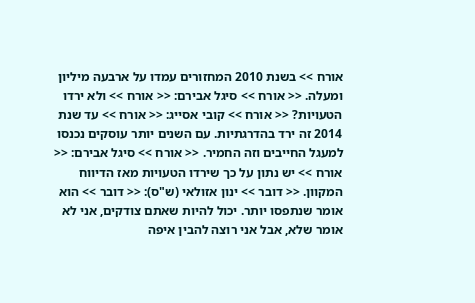אורח >> בשנת 2010 המחזורים עמדו על ארבעה מיליון ומעלה. << אורח >> סיגל אבירם: << אורח >> ולא ירדו הטעויות? << אורח >> קובי אסייג: << אורח >> עד שנת 2014 זה ירד בהדרגתיות. עם השנים יותר עוסקים נכנסו למעגל החייבים וזה החמיר. << אורח >> סיגל אבירם: << אורח >> יש נתון על כך שירדו הטעויות מאז הדיווח המקוון. << דובר >> ינון אזולאי (ש"ס): << דובר >> הוא אומר שנתפסו יותר. יכול להיות שאתם צודקים, אני לא אומר שלא, אבל אני רוצה להבין איפה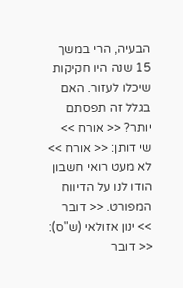הבעיה, הרי במשך 15 שנה היו חקיקות שיכלו לעזור. האם בגלל זה תפסתם יותר? << אורח >> שי דותן: << אורח >> לא מעט רואי חשבון הודו לנו על הדיווח המפורט. << דובר >> ינון אזולאי (ש"ס): << דובר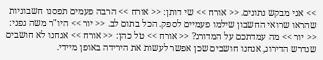>> אני מבקש נתונים. << אורח >> שי דותן: << אורח >> הרבה פעמים תפסנו חשבוניות שהראו שרואי החשבון שילמו פעמיים לספק. הכל בתום לב. << יור >> היו"ר משה גפני: << יור >> מה עמדתכם על המדורג? << אורח >> טל כהן: << אורח >> אנחנו לא חושבים שנדרש הדירוג, אנחנו חושבים שכן אפשר לעשות את הירידה באופן מיידי.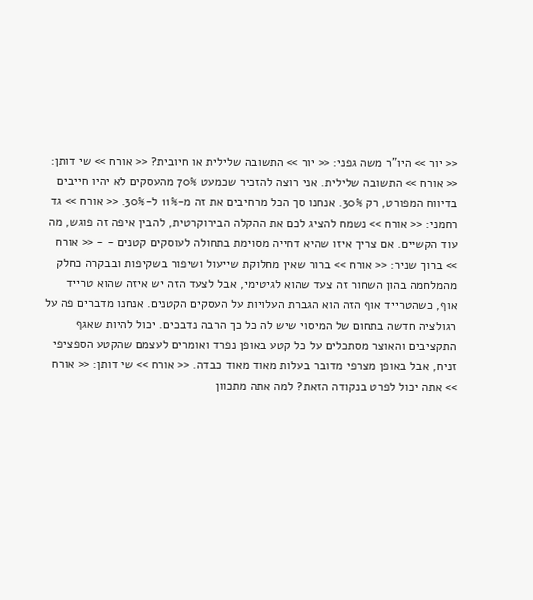<< יור >> היו"ר משה גפני: << יור >> התשובה שלילית או חיובית? << אורח >> שי דותן: << אורח >> התשובה שלילית. אני רוצה להזכיר שכמעט 70% מהעסקים לא יהיו חייבים בדיווח המפורט, רק 30%. אנחנו סך הכל מרחיבים את זה מ-11% ל-30%. << אורח >> גד רחמני: << אורח >> נשמח להציג לכם את ההקלה הבירוקרטית, להבין איפה זה פוגש, מה עוד הקשיים. אם צריך איזו שהיא דחייה מסוימת בתחולה לעוסקים קטנים - - << אורח >> ברוך שניר: << אורח >> ברור שאין מחלוקת שייעול ושיפור בשקיפות ובבקרה כחלק מהמלחמה בהון השחור זה צעד שהוא לגיטימי, אבל לצעד הזה יש איזה שהוא טרייד אוף, כשהטרייד אוף הזה הוא הגברת העלויות על העסקים הקטנים. אנחנו מדברים פה על רגולציה חדשה בתחום של המיסוי שיש לה כל כך הרבה נדבכים. יכול להיות שאגף התקציבים והאוצר מסתכלים על כל קטע באופן נפרד ואומרים לעצמם שהקטע הספציפי זניח, אבל באופן מצרפי מדובר בעלות מאוד מאוד כבדה. << אורח >> שי דותן: << אורח >> אתה יכול לפרט בנקודה הזאת? למה אתה מתכוון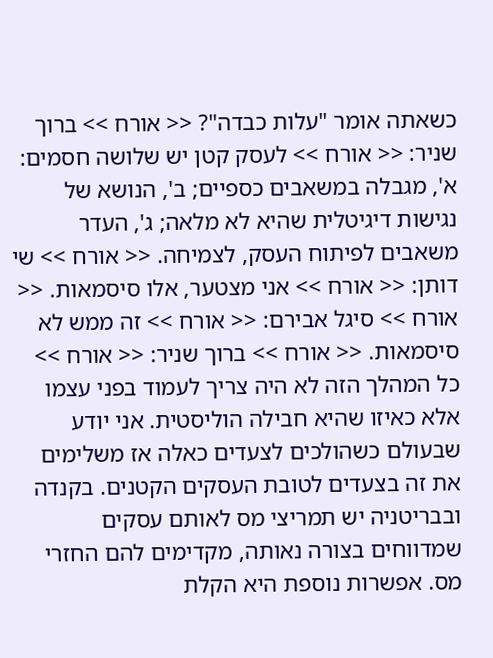כשאתה אומר "עלות כבדה"? << אורח >> ברוך שניר: << אורח >> לעסק קטן יש שלושה חסמים: א', מגבלה במשאבים כספיים; ב', הנושא של נגישות דיגיטלית שהיא לא מלאה; ג', העדר משאבים לפיתוח העסק, לצמיחה. << אורח >> שי דותן: << אורח >> אני מצטער, אלו סיסמאות. << אורח >> סיגל אבירם: << אורח >> זה ממש לא סיסמאות. << אורח >> ברוך שניר: << אורח >> כל המהלך הזה לא היה צריך לעמוד בפני עצמו אלא כאיזו שהיא חבילה הוליסטית. אני יודע שבעולם כשהולכים לצעדים כאלה אז משלימים את זה בצעדים לטובת העסקים הקטנים. בקנדה ובבריטניה יש תמריצי מס לאותם עסקים שמדווחים בצורה נאותה, מקדימים להם החזרי מס. אפשרות נוספת היא הקלת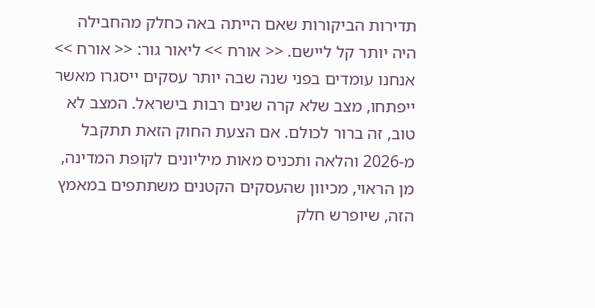תדירות הביקורות שאם הייתה באה כחלק מהחבילה היה יותר קל ליישם. << אורח >> ליאור גור: << אורח >> אנחנו עומדים בפני שנה שבה יותר עסקים ייסגרו מאשר ייפתחו, מצב שלא קרה שנים רבות בישראל. המצב לא טוב, זה ברור לכולם. אם הצעת החוק הזאת תתקבל מ-2026 והלאה ותכניס מאות מיליונים לקופת המדינה, מן הראוי, מכיוון שהעסקים הקטנים משתתפים במאמץ הזה, שיופרש חלק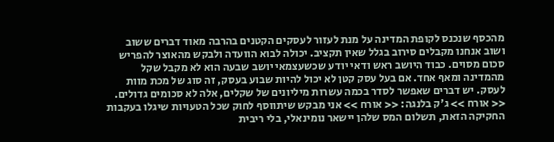מהכסף שנכנס לקופת המדינה על מנת לעזור לעסקים הקטנים בהרבה מאוד דברים ששוב ושוב אנחנו מקבלים סירוב בגלל שאין תקציב. יכולה לבוא הוועדה ולבקש מהאוצר להפריש סכום מסוים. כבוד היושב ראש ודאי יודע שכשעצמאי יושב שבעה הוא לא מקבל שקל מהמדינה ומאף אחד. אם בעל עסק קטן לא יכול להיות שבוע בעסק, זה סוג של מכת מוות לעסק. יש דברים שאפשר לסדר בכמה עשרות מיליונים של שקלים, אלה לא סכומים גדולים. << אורח >> ג'ק בלנגה: << אורח >> אני מבקש שיתווסף לחוק שכל הטעויות שיגלו בעקבות החקיקה הזאת, תשלום המס שלהן יישאר נומינאלי, בלי ריבית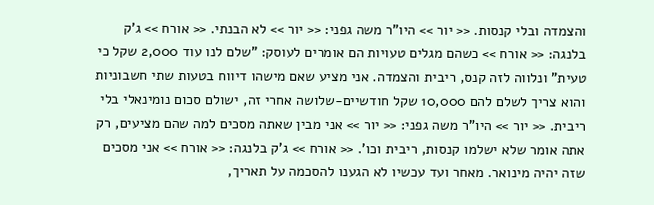והצמדה ובלי קנסות. << יור >> היו"ר משה גפני: << יור >> לא הבנתי. << אורח >> ג'ק בלנגה: << אורח >> כשהם מגלים טעויות הם אומרים לעוסק: "שלם לנו עוד 2,000 שקל כי טעית" ונלווה לזה קנס, ריבית והצמדה. אני מציע שאם מישהו דיווח בטעות שתי חשבוניות והוא צריך לשלם להם 10,000 שקל חודשיים-שלושה אחרי זה, ישולם סכום נומינאלי בלי ריבית. << יור >> היו"ר משה גפני: << יור >> אני מבין שאתה מסכים למה שהם מציעים, רק אתה אומר שלא ישלמו קנסות, ריבית וכו'. << אורח >> ג'ק בלנגה: << אורח >> אני מסכים שזה יהיה מינואר. מאחר ועד עכשיו לא הגענו להסכמה על תאריך,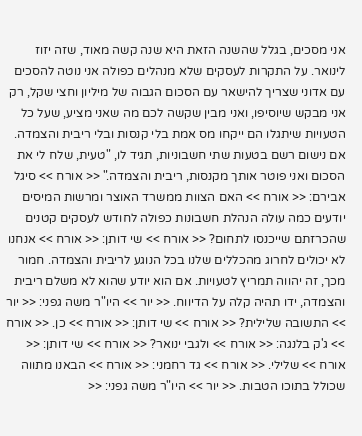אני מסכים, בגלל שהשנה הזאת היא שנה קשה מאוד, שזה יזוז לינואר. על התקרות לעסקים שלא מנהלים כפולה אני נוטה להסכים עם אדוני שצריך להישאר עם הסכום הגבוה של מיליון וחצי שקל, רק אני מבקש שיוסיפו, ואני מבין שקשה לכם מה שאני מציע, שעל כל הטעויות שיתגלו הם ייקחו מס אמת בלי קנסות ובלי ריבית והצמדה. אם נישום רשם בטעות שתי חשבוניות, תגיד לו, "טעית, שלח לי את הסכום ואני פוטר אותך מקנסות, ריבית והצמדה." << אורח >> סיגל אבירם: << אורח >> האם הצוות ממשרד האוצר ומרשות המיסים יודעים כמה עולה הנהלת חשבונות כפולה לחודש לעסקים קטנים שהכרזתם שייכנסו לתחום? << אורח >> שי דותן: << אורח >> אנחנו לא יכולים לחרוג מהכללים שלנו בכל הנוגע לריבית והצמדה. חמור מכך, זה יהווה תמריץ לטעויות. אם הוא יודע שהוא לא משלם ריבית והצמדה, ידו תהיה קלה על הדיווח. << יור >> היו"ר משה גפני: << יור >> התשובה שלילית? << אורח >> שי דותן: << אורח >> כן. << אורח >> ג'ק בלנגה: << אורח >> ולגבי ינואר? << אורח >> שי דותן: << אורח >> שלילי. << אורח >> גד רחמני: << אורח >> הבאנו מתווה שכולל בתוכו הטבות. << יור >> היו"ר משה גפני: <<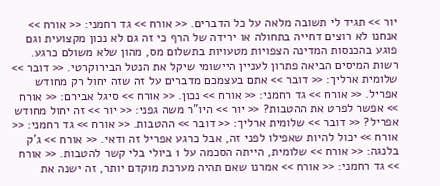יור >> תגיד לי תשובה מלאה על כל הדברים. << אורח >> גד רחמני: << אורח >> אנחנו לא רוצים דחייה בתחולה או ירידה של הרף כי זה גם לא נכון מקצועית וגם פוגע בהכנסות המדינה הצפויות מטעויות בתשלום מס, מהון שלא משולם כרגע. רשות המיסים הביאה פתרון לעניין היישומי שיקל את הנטל הבירוקרטי. << דובר >> שלומית ארליך: << דובר >> אתם בעצמכם מדברים על זה שזה יחול רק מחודש אפריל. << אורח >> גד רחמני: << אורח >> נכון. << אורח >> סיגל אבירם: << אורח >> אפשר לפרט את ההטבות? << יור >> היו"ר משה גפני: << יור >> זה יחול מחודש אפריל? << דובר >> שלומית ארליך: << דובר >> ההטבות. << אורח >> גד רחמני: << אורח >> יכול להיות שאפילו לפני זה, אבל כרגע אפריל זה ודאי. << אורח >> ג'ק בלנגה: << אורח >> שלומית, הייתה הסכמה על 1 ביולי בלי קשר להטבות. << אורח >> גד רחמני: << אורח >> אמרנו שאם תהיה מערכת מוקדם יותר, זה ישנה את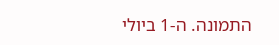התמונה. ה-1 ביולי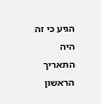הגיע כי זה היה התאריך הראשון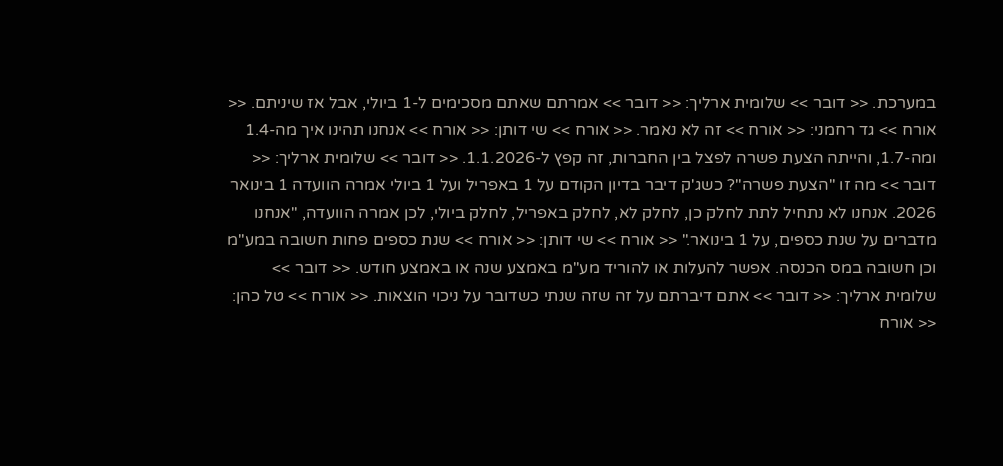במערכת. << דובר >> שלומית ארליך: << דובר >> אמרתם שאתם מסכימים ל-1 ביולי, אבל אז שיניתם. << אורח >> גד רחמני: << אורח >> זה לא נאמר. << אורח >> שי דותן: << אורח >> אנחנו תהינו איך מה-1.4 ומה-1.7, והייתה הצעת פשרה לפצל בין החברות, זה קפץ ל-1.1.2026. << דובר >> שלומית ארליך: << דובר >> מה זו "הצעת פשרה"? כשג'ק דיבר בדיון הקודם על 1 באפריל ועל 1 ביולי אמרה הוועדה 1 בינואר 2026. אנחנו לא נתחיל לתת לחלק כן, לחלק לא, לחלק באפריל, לחלק ביולי, לכן אמרה הוועדה, "אנחנו מדברים על שנת כספים, על 1 בינואר." << אורח >> שי דותן: << אורח >> שנת כספים פחות חשובה במע"מ וכן חשובה במס הכנסה. אפשר להעלות או להוריד מע"מ באמצע שנה או באמצע חודש. << דובר >> שלומית ארליך: << דובר >> אתם דיברתם על זה שזה שנתי כשדובר על ניכוי הוצאות. << אורח >> טל כהן: << אורח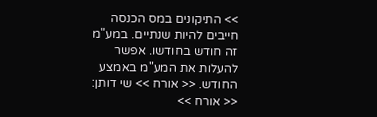>> התיקונים במס הכנסה חייבים להיות שנתיים. במע"מ זה חודש בחודשו. אפשר להעלות את המע"מ באמצע החודש. << אורח >> שי דותן: << אורח >>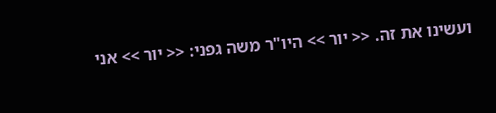ועשינו את זה. << יור >> היו"ר משה גפני: << יור >> אני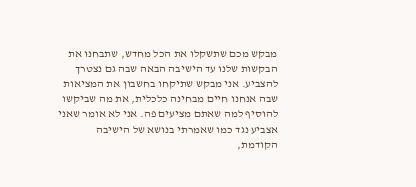מבקש מכם שתשקלו את הכל מחדש, שתבחנו את הבקשות שלנו עד הישיבה הבאה שבה גם נצטרך להצביע. אני מבקש שתיקחו בחשבון את המציאות שבה אנחנו חיים מבחינה כלכלית, את מה שביקשו להוסיף למה שאתם מציעים פה. אני לא אומר שאני אצביע נגד כמו שאמרתי בנושא של הישיבה הקודמת,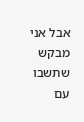אבל אני מבקש שתשבו עם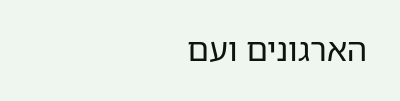הארגונים ועם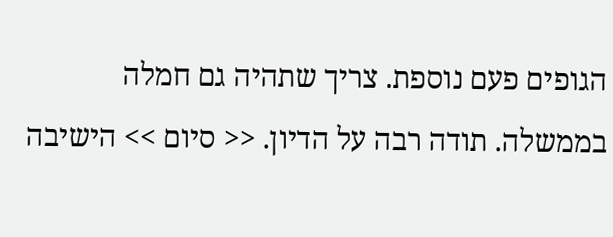הגופים פעם נוספת. צריך שתהיה גם חמלה בממשלה. תודה רבה על הדיון. << סיום >> הישיבה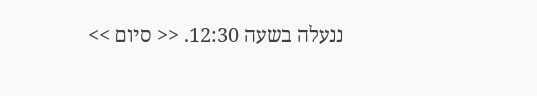ננעלה בשעה 12:30. << סיום >>